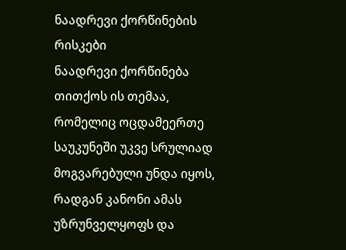ნაადრევი ქორწინების რისკები
ნაადრევი ქორწინება თითქოს ის თემაა, რომელიც ოცდამეერთე საუკუნეში უკვე სრულიად მოგვარებული უნდა იყოს, რადგან კანონი ამას უზრუნველყოფს და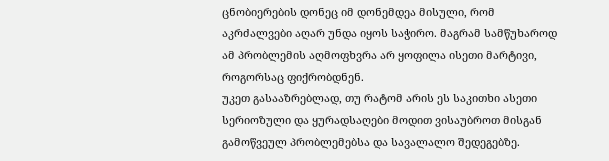ცნობიერების დონეც იმ დონემდეა მისული, რომ აკრძალვები აღარ უნდა იყოს საჭირო. მაგრამ სამწუხაროდ ამ პრობლემის აღმოფხვრა არ ყოფილა ისეთი მარტივი, როგორსაც ფიქრობდნენ.
უკეთ გასააზრებლად, თუ რატომ არის ეს საკითხი ასეთი სერიოზული და ყურადსაღები მოდით ვისაუბროთ მისგან გამოწვეულ პრობლემებსა და სავალალო შედეგებზე.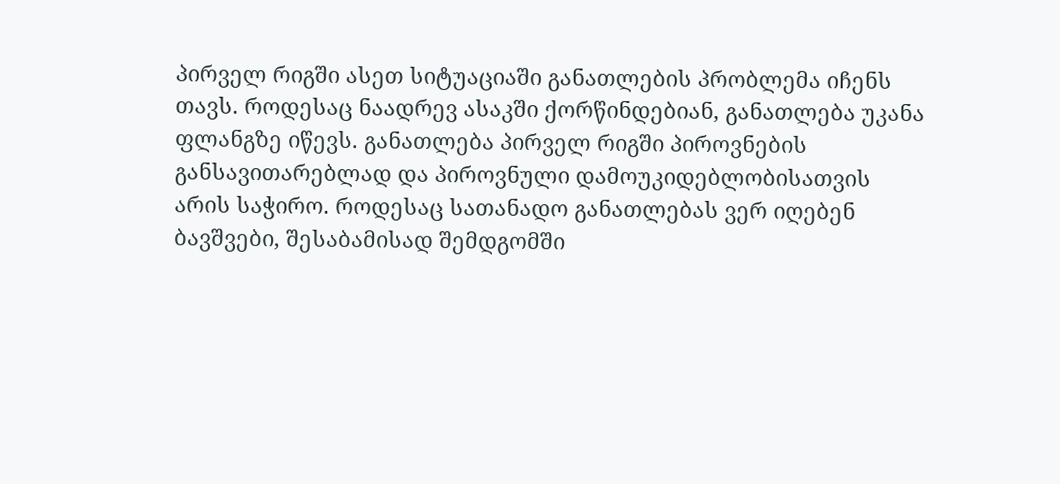პირველ რიგში ასეთ სიტუაციაში განათლების პრობლემა იჩენს თავს. როდესაც ნაადრევ ასაკში ქორწინდებიან, განათლება უკანა ფლანგზე იწევს. განათლება პირველ რიგში პიროვნების განსავითარებლად და პიროვნული დამოუკიდებლობისათვის არის საჭირო. როდესაც სათანადო განათლებას ვერ იღებენ ბავშვები, შესაბამისად შემდგომში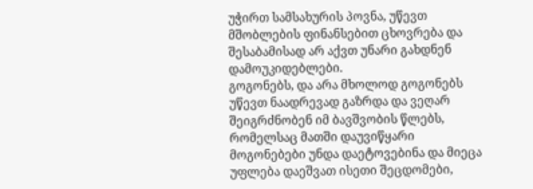უჭირთ სამსახურის პოვნა, უწევთ მშობლების ფინანსებით ცხოვრება და შესაბამისად არ აქვთ უნარი გახდნენ დამოუკიდებლები.
გოგონებს, და არა მხოლოდ გოგონებს უწევთ ნაადრევად გაზრდა და ვეღარ შეიგრძნობენ იმ ბავშვობის წლებს, რომელსაც მათში დაუვიწყარი მოგონებები უნდა დაეტოვებინა და მიეცა უფლება დაეშვათ ისეთი შეცდომები,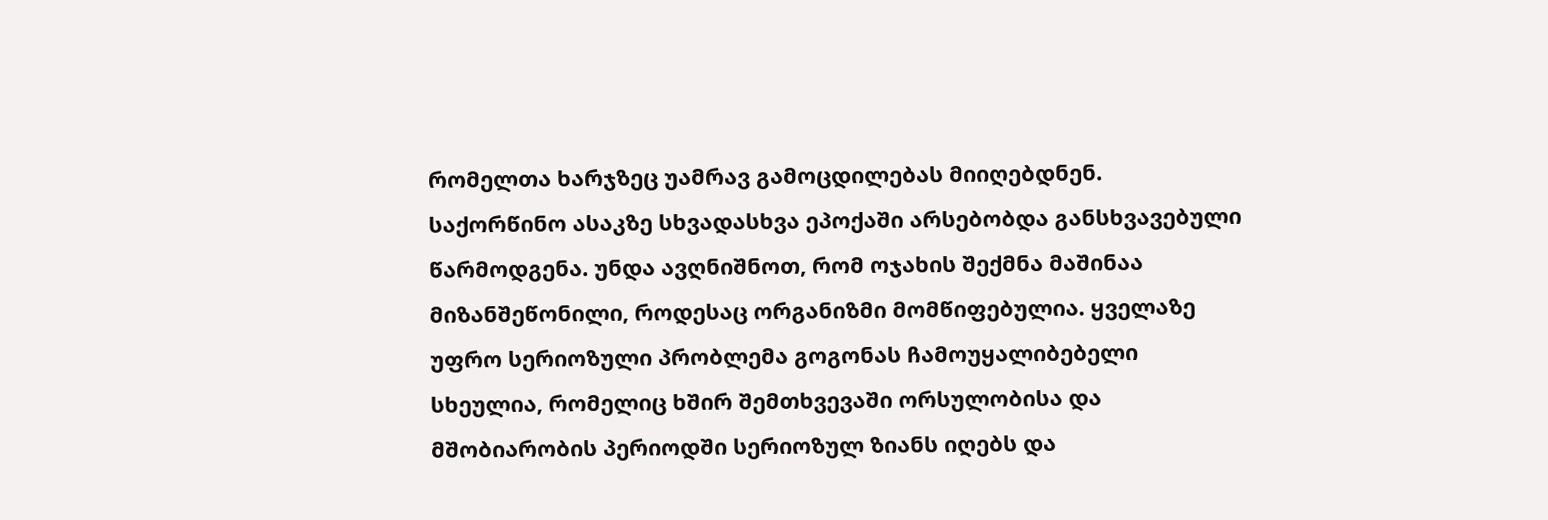რომელთა ხარჯზეც უამრავ გამოცდილებას მიიღებდნენ.
საქორწინო ასაკზე სხვადასხვა ეპოქაში არსებობდა განსხვავებული წარმოდგენა. უნდა ავღნიშნოთ, რომ ოჯახის შექმნა მაშინაა მიზანშეწონილი, როდესაც ორგანიზმი მომწიფებულია. ყველაზე უფრო სერიოზული პრობლემა გოგონას ჩამოუყალიბებელი სხეულია, რომელიც ხშირ შემთხვევაში ორსულობისა და მშობიარობის პერიოდში სერიოზულ ზიანს იღებს და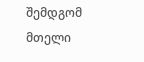შემდგომ მთელი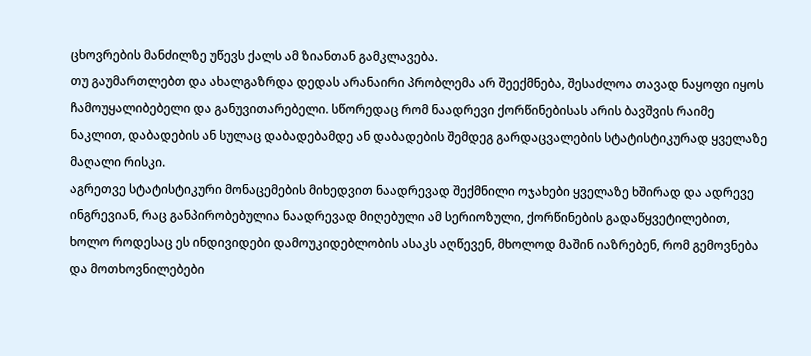ცხოვრების მანძილზე უწევს ქალს ამ ზიანთან გამკლავება.
თუ გაუმართლებთ და ახალგაზრდა დედას არანაირი პრობლემა არ შეექმნება, შესაძლოა თავად ნაყოფი იყოს ჩამოუყალიბებელი და განუვითარებელი. სწორედაც რომ ნაადრევი ქორწინებისას არის ბავშვის რაიმე ნაკლით, დაბადების ან სულაც დაბადებამდე ან დაბადების შემდეგ გარდაცვალების სტატისტიკურად ყველაზე მაღალი რისკი.
აგრეთვე სტატისტიკური მონაცემების მიხედვით ნაადრევად შექმნილი ოჯახები ყველაზე ხშირად და ადრევე ინგრევიან, რაც განპირობებულია ნაადრევად მიღებული ამ სერიოზული, ქორწინების გადაწყვეტილებით, ხოლო როდესაც ეს ინდივიდები დამოუკიდებლობის ასაკს აღწევენ, მხოლოდ მაშინ იაზრებენ, რომ გემოვნება და მოთხოვნილებები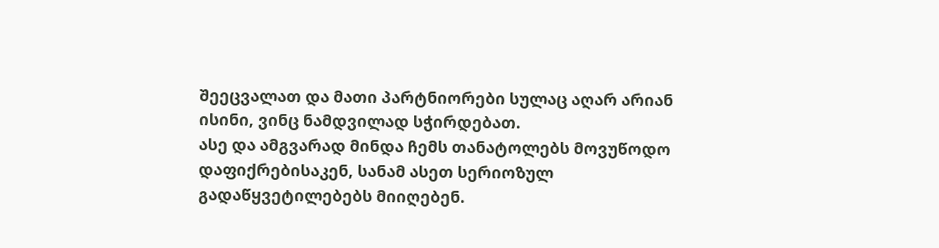შეეცვალათ და მათი პარტნიორები სულაც აღარ არიან ისინი, ვინც ნამდვილად სჭირდებათ.
ასე და ამგვარად მინდა ჩემს თანატოლებს მოვუწოდო დაფიქრებისაკენ, სანამ ასეთ სერიოზულ გადაწყვეტილებებს მიიღებენ.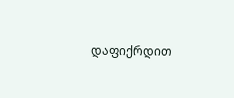დაფიქრდით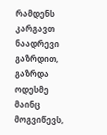რამდენს კარგავთ ნაადრევი გაზრდით, გაზრდა ოდესმე მაინც მოგვიწევს,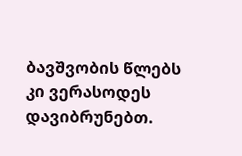ბავშვობის წლებს კი ვერასოდეს დავიბრუნებთ.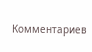Комментариев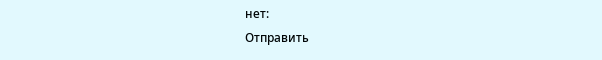нет:
Отправить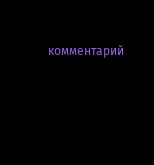комментарий